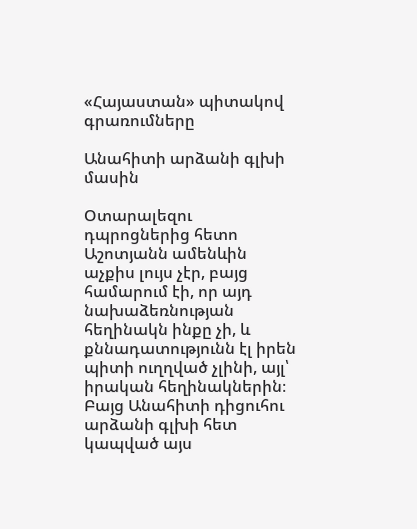«Հայաստան» պիտակով գրառումները

Անահիտի արձանի գլխի մասին

Օտարալեզու դպրոցներից հետո Աշոտյանն ամենևին աչքիս լույս չէր, բայց համարում էի, որ այդ նախաձեռնության հեղինակն ինքը չի, և քննադատությունն էլ իրեն պիտի ուղղված չլինի, այլ՝ իրական հեղինակներին։ Բայց Անահիտի դիցուհու արձանի գլխի հետ կապված այս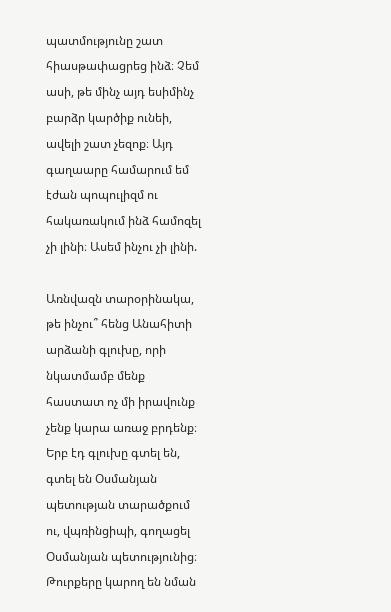պատմությունը շատ հիասթափացրեց ինձ։ Չեմ ասի, թե մինչ այդ եսիմինչ բարձր կարծիք ունեի, ավելի շատ չեզոք։ Այդ գաղաարը համարում եմ էժան պոպուլիզմ ու հակառակում ինձ համոզել չի լինի։ Ասեմ ինչու չի լինի.

Առնվազն տարօրինակա, թե ինչու՞ հենց Անահիտի արձանի գլուխը, որի նկատմամբ մենք հաստատ ոչ մի իրավունք չենք կարա առաջ բրդենք։ Երբ էդ գլուխը գտել են, գտել են Օսմանյան պետության տարածքում ու, վպռինցիպի, գողացել Օսմանյան պետությունից։ Թուրքերը կարող են նման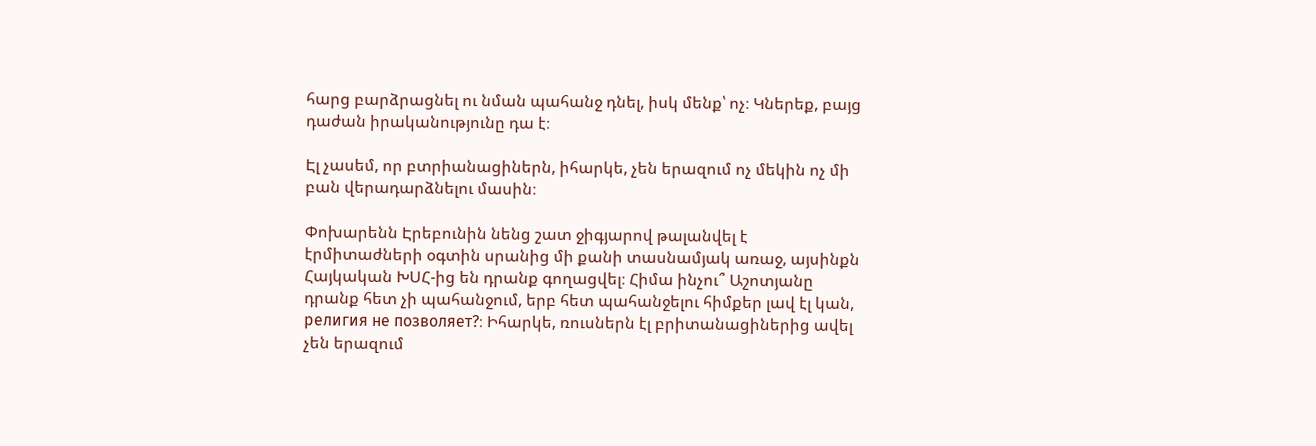հարց բարձրացնել ու նման պահանջ դնել, իսկ մենք՝ ոչ։ Կներեք, բայց դաժան իրականությունը դա է։

Էլ չասեմ, որ բտրիանացիներն, իհարկե, չեն երազում ոչ մեկին ոչ մի բան վերադարձնելու մասին։

Փոխարենն Էրեբունին նենց շատ ջիգյարով թալանվել է էրմիտաժների օգտին սրանից մի քանի տասնամյակ առաջ, այսինքն Հայկական ԽՍՀ-ից են դրանք գողացվել։ Հիմա ինչու՞ Աշոտյանը դրանք հետ չի պահանջում, երբ հետ պահանջելու հիմքեր լավ էլ կան, религия не позволяет?։ Իհարկե, ռուսներն էլ բրիտանացիներից ավել չեն երազում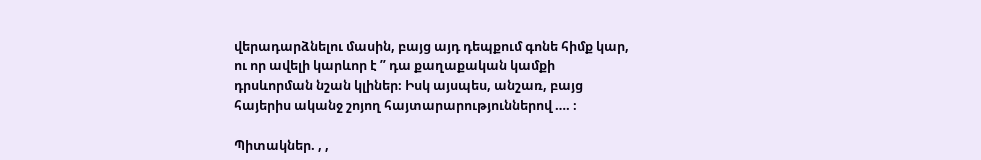վերադարձնելու մասին, բայց այդ դեպքում գոնե հիմք կար, ու որ ավելի կարևոր է ” դա քաղաքական կամքի դրսևորման նշան կլիներ։ Իսկ այսպես, անշառ, բայց հայերիս ականջ շոյող հայտարարություններով …. ։

Պիտակներ. , ,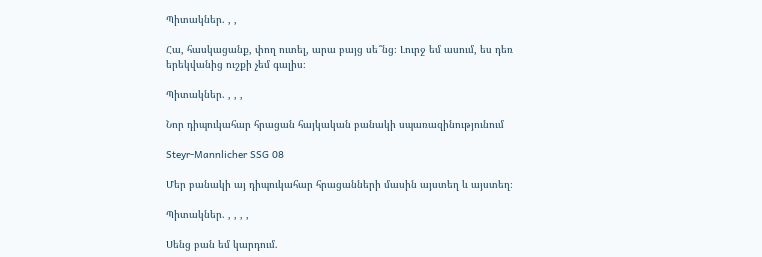Պիտակներ. , ,

Հա, հասկացանք, փող ուտել, արա բայց սե՞նց։ Լուրջ եմ ասում, ես դեռ երեկվանից ուշքի չեմ գալիս։

Պիտակներ. , , ,

Նոր դիպուկահար հրացան հայկական բանակի սպառազինությունում

Steyr-Mannlicher SSG 08

Մեր բանակի այ դիպուկահար հրացանների մասին այստեղ և այստեղ։

Պիտակներ. , , , ,

Սենց բան եմ կարդում.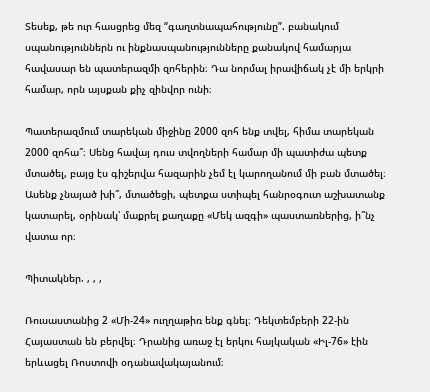Տեսեք, թե ուր հասցրեց մեզ “գաղտնապահությունը”. բանակում սպանություններն ու ինքնասպանությունները քանակով համարյա հավասար են պատերազմի զոհերին։ Դա նորմալ իրավիճակ չէ մի երկրի համար, որն այսքան քիչ զինվոր ունի։

Պատերազմում տարեկան միջինը 2000 զոհ ենք տվել, հիմա տարեկան 2000 զոհա՞։ Սենց հավայ դուս տվողների համար մի պատիժա պետք մտածել, բայց էս գիշերվա հազարին չեմ էլ կարողանում մի բան մտածել։ Ասենք չնայած խի՞, մտածեցի, պետքա ստիպել հանրօգուտ աշխատանք կատարել, օրինակ՝ մաքրել քաղաքը «Մեկ ազգի» պաստառներից, ի՞նչ վատա որ։

Պիտակներ. , , ,

Ռուսաստանից 2 «Մի-24» ուղղաթիռ ենք գնել։ Դեկտեմբերի 22-ին Հայաստան են բերվել։ Դրանից առաջ էլ երկու հայկական «Իլ-76» էին երևացել Ռոստովի օդանավակայանում։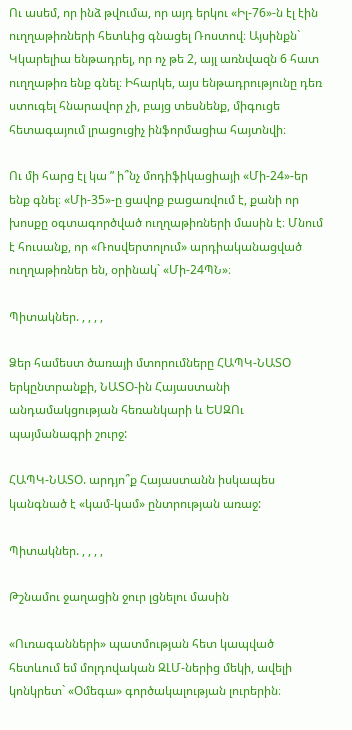Ու ասեմ, որ ինձ թվումա, որ այդ երկու «Իլ-76»-ն էլ էին ուղղաթիռների հետևից գնացել Ռոստով։ Այսինքն` Կկարելիա ենթադրել, որ ոչ թե 2, այլ առնվազն 6 հատ ուղղաթիռ ենք գնել։ Իհարկե, այս ենթադրությունը դեռ ստուգել հնարավոր չի, բայց տեսնենք, միգուցե հետագայում լրացուցիչ ինֆորմացիա հայտնվի։

Ու մի հարց էլ կա ” ի՞նչ մոդիֆիկացիայի «Մի-24»-եր ենք գնել։ «Մի-35»-ը ցավոք բացառվում է, քանի որ խոսքը օգտագործված ուղղաթիռների մասին է։ Մնում է հուսանք, որ «Ռոսվերտոլում» արդիականացված ուղղաթիռներ են, օրինակ` «Մի-24ՊՆ»։

Պիտակներ. , , , ,

Ձեր համեստ ծառայի մտորումները ՀԱՊԿ-ՆԱՏՕ երկընտրանքի, ՆԱՏՕ-ին Հայաստանի անդամակցության հեռանկարի և ԵՍԶՈւ պայմանագրի շուրջ:

ՀԱՊԿ-ՆԱՏՕ. արդյո՞ք Հայաստանն իսկապես կանգնած է «կամ-կամ» ընտրության առաջ:

Պիտակներ. , , , ,

Թշնամու ջաղացին ջուր լցնելու մասին

«Ուռագանների» պատմության հետ կապված հետևում եմ մոլդովական ԶԼՄ-ներից մեկի, ավելի կոնկրետ` «Օմեգա» գործակալության լուրերին։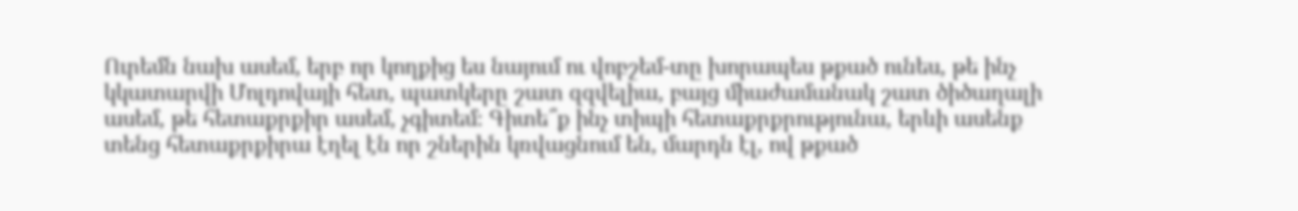Ուրեմն նախ ասեմ, երբ որ կողքից ես նայում ու վոբշեմ-տը խորապես թքած ունես, թե ինչ կկատարվի Մոլդովայի հետ, պատկերը շատ զզվելիա, բայց միաժամանակ շատ ծիծաղալի ասեմ, թե հետաքրքիր ասեմ, չգիտեմ։ Գիտե՞ք ինչ տիպի հետաքրքրությունա, երևի ասենք տենց հետաքրքիրա էղել էն որ շներին կռվացնում են, մարդն էլ, ով թքած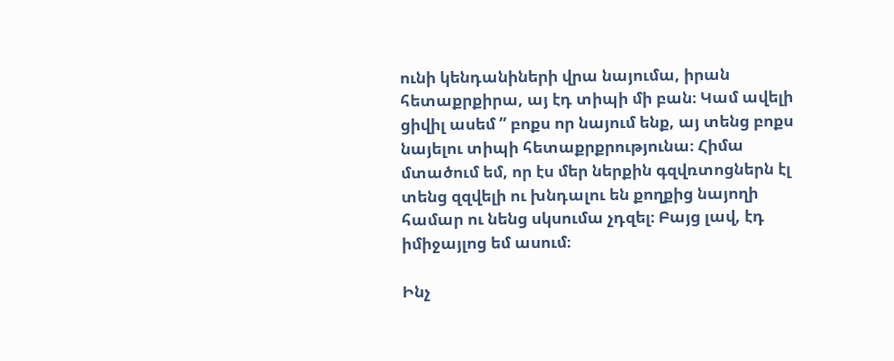ունի կենդանիների վրա նայումա, իրան հետաքրքիրա, այ էդ տիպի մի բան։ Կամ ավելի ցիվիլ ասեմ ” բոքս որ նայում ենք, այ տենց բոքս նայելու տիպի հետաքրքրությունա։ Հիմա մտածում եմ, որ էս մեր ներքին գզվռտոցներն էլ տենց զզվելի ու խնդալու են քողքից նայողի համար ու նենց սկսումա չդզել։ Բայց լավ, էդ իմիջայլոց եմ ասում։

Ինչ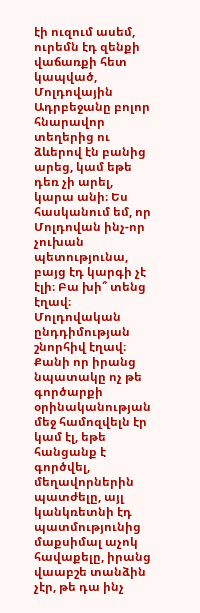էի ուզում ասեմ, ուրեմն էդ զենքի վաճառքի հետ կապված, Մոլդովային Ադրբեջանը բոլոր հնարավոր տեղերից ու ձևերով էն բանից արեց, կամ եթե դեռ չի արել, կարա անի։ Ես հասկանում եմ, որ Մոլդովան ինչ-որ չուխան պետությունա, բայց էդ կարգի չէ էլի։ Բա խի՞ տենց էղավ։ Մոլդովական ընդդիմության շնորհիվ էղավ։ Քանի որ իրանց նպատակը ոչ թե գործարքի օրինականության մեջ համոզվելն էր կամ էլ, եթե հանցանք է գործվել, մեղավորներին պատժելը, այլ կանկռետնի էդ պատմությունից մաքսիմալ աչոկ հավաքելը, իրանց վաաբշե տանձին չէր, թե դա ինչ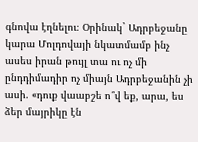գնովա էղնելու։ Օրինակ` Ադրբեջանը կարա Մոլդովայի նկատմամբ ինչ ասես իրան թույլ տա ու ոչ մի ընդդիմադիր ոչ միայն Ադրբեջանին չի ասի. «դուք վաաբշե ո՞վ եք, արա, ես ձեր մայրիկը էն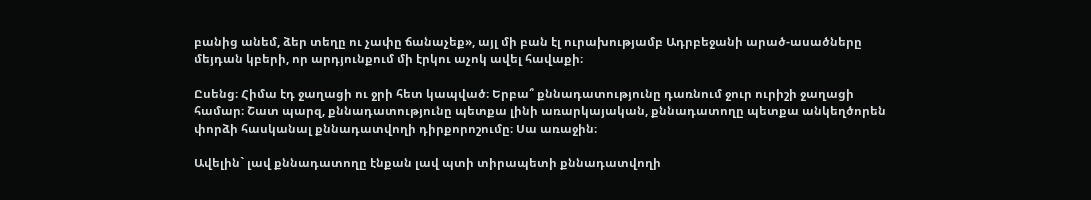բանից անեմ, ձեր տեղը ու չափը ճանաչեք», այլ մի բան էլ ուրախությամբ Ադրբեջանի արած-ասածները մեյդան կբերի, որ արդյունքում մի էրկու աչոկ ավել հավաքի։

Ըսենց։ Հիմա էդ ջաղացի ու ջրի հետ կապված։ Երբա՞ քննադատությունը դառնում ջուր ուրիշի ջաղացի համար։ Շատ պարզ, քննադատությունը պետքա լինի առարկայական, քննադատողը պետքա անկեղծորեն փորձի հասկանալ քննադատվողի դիրքորոշումը։ Սա առաջին։

Ավելին` լավ քննադատողը էնքան լավ պտի տիրապետի քննադատվողի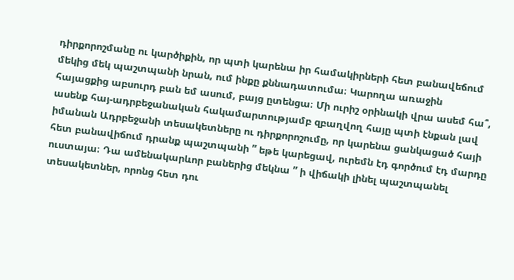դիրքորոշմանը ու կարծիքին, որ պտի կարենա իր համակիրների հետ բանավեճում մեկից մեկ պաշտպանի նրան, ում ինքը քննադատումա։ Կարողա առաջին հայացքից աբսուրդ բան եմ ասում, բայց ըտենցա։ Մի ուրիշ օրինակի վրա ասեմ հա՞, ասենք հայ-ադրբեջանական հակամարտությամբ զբաղվող հայը պտի էնքան լավ իմանան Ադրբեջանի տեսակետները ու դիրքորոշումը, որ կարենա ցանկացած հայի հետ բանավիճում դրանք պաշտպանի ” եթե կարեցավ, ուրեմն էդ գործում էդ մարդը ուստայա։ Դա ամենակարևոր բաներից մեկնա ” ի վիճակի լինել պաշտպանել տեսակետներ, որոնց հետ դու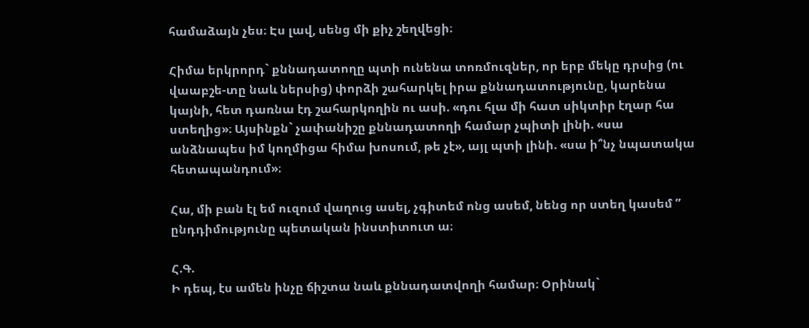համաձայն չես։ Էս լավ, սենց մի քիչ շեղվեցի։

Հիմա երկրորդ` քննադատողը պտի ունենա տոռմուզներ, որ երբ մեկը դրսից (ու վաաբշե-տը նաև ներսից) փորձի շահարկել իրա քննադատությունը, կարենա կայնի, հետ դառնա էդ շահարկողին ու ասի. «դու հլա մի հատ սիկտիր էղար հա ստեղից»։ Այսինքն` չափանիշը քննադատողի համար չպիտի լինի. «սա անձնապես իմ կողմիցա հիմա խոսում, թե չէ», այլ պտի լինի. «սա ի՞նչ նպատակա հետապանդում»։

Հա, մի բան էլ եմ ուզում վաղուց ասել, չգիտեմ ոնց ասեմ, նենց որ ստեղ կասեմ ” ընդդիմությունը պետական ինստիտուտ ա։

Հ.Գ.
Ի դեպ, էս ամեն ինչը ճիշտա նաև քննադատվողի համար։ Օրինակ`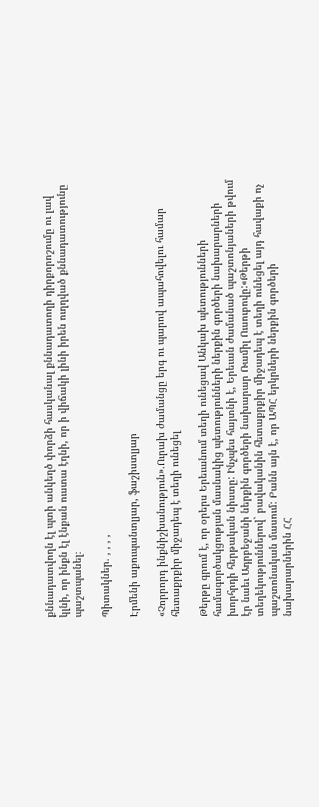քննադատվողն էլ պտի անկեղծ փորձի հասկանալ քննադատողի դիրքորոշումը ու լավ կլնի, որ ինքն էլ էնքան ուստա էղնի, որ ի վիճակի լինի իրեն ուղղված քննադատությունը պաշտպանել։

Պիտակներ. , , , ,

Էրմենի աքուպանտլյար, ֆաշիստլյար

«Չորրորդ ինքնիշխանություն».Ուրախ ժամանցը երգ ու պարով ապահովելու համար հետաքրքիր միջադեպ է տեղի ունեցել

Թերթը գրում է, որ օրերս Երեւանում տեղի ունեցավ Անկախ պետությունների համագործակցության մասնակից պետությունների ներքին գործերի նախարարների խորհրդի հերթական նիստը: Ինչպես հայտնի է, Երեւան ժամանած պաշտոնյաների թվում էր նաեւ Ադրբեջանի ներքին գործերի նախարար Ռամիլ Ուսուբովը:«Թերթի տեղեկություններով` բավականին հետաքրքիր միջադեպ է տեղի ունեցել այդ հավաքի ոչ պաշտոնական մասում: Բանն այն է, որ ԱՊՀ երկրների ներքին գործերի նախարարներին ՀՀ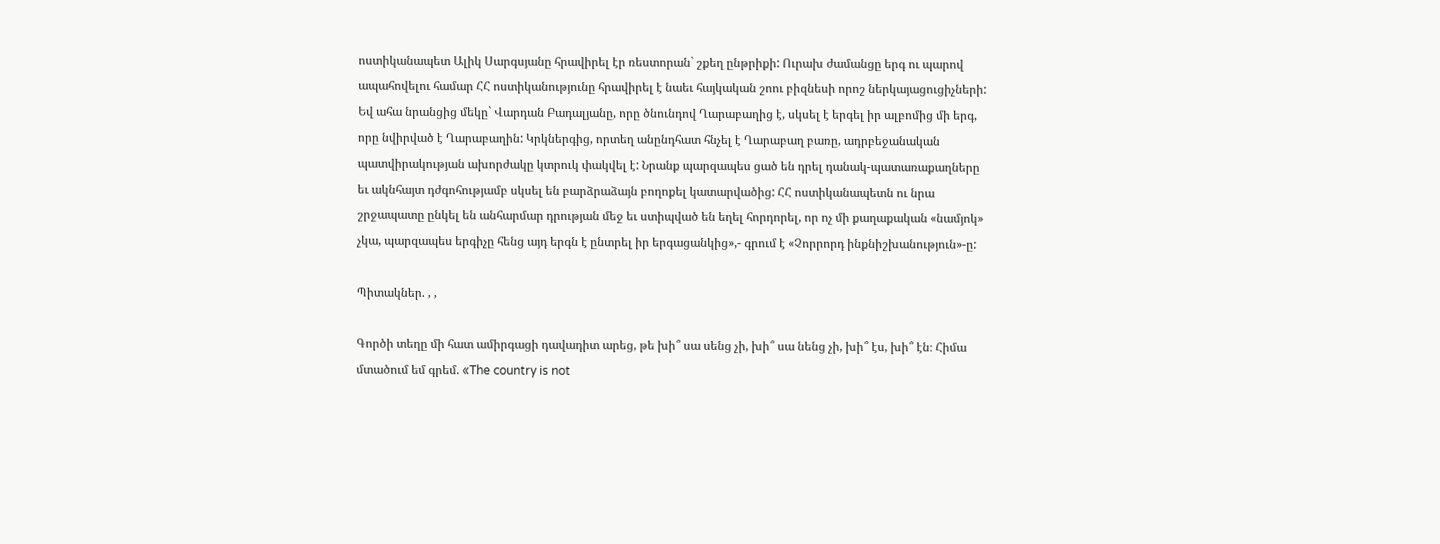ոստիկանապետ Ալիկ Սարգսյանը հրավիրել էր ռեստորան` շքեղ ընթրիքի: Ուրախ ժամանցը երգ ու պարով ապահովելու համար ՀՀ ոստիկանությունը հրավիրել է նաեւ հայկական շոու բիզնեսի որոշ ներկայացուցիչների: Եվ ահա նրանցից մեկը` Վարդան Բադալյանը, որը ծնունդով Ղարաբաղից է, սկսել է երգել իր ալբոմից մի երգ, որը նվիրված է Ղարաբաղին: Կրկներգից, որտեղ անընդհատ հնչել է Ղարաբաղ բառը, ադրբեջանական պատվիրակության ախորժակը կտրուկ փակվել է: Նրանք պարզապես ցած են դրել դանակ-պատառաքաղները եւ ակնհայտ դժգոհությամբ սկսել են բարձրաձայն բողոքել կատարվածից: ՀՀ ոստիկանապետն ու նրա շրջապատը ընկել են անհարմար դրության մեջ եւ ստիպված են եղել հորդորել, որ ոչ մի քաղաքական «նամյոկ» չկա, պարզապես երգիչը հենց այդ երգն է ընտրել իր երգացանկից»,- գրում է «Չորրորդ ինքնիշխանություն»-ը:

Պիտակներ. , ,

Գործի տեղը մի հատ ամիրգացի դավադիտ արեց, թե խի՞ սա սենց չի, խի՞ սա նենց չի, խի՞ էս, խի՞ էն։ Հիմա մտածում եմ գրեմ. «The country is not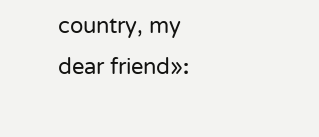country, my dear friend»։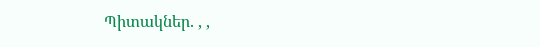Պիտակներ. , ,